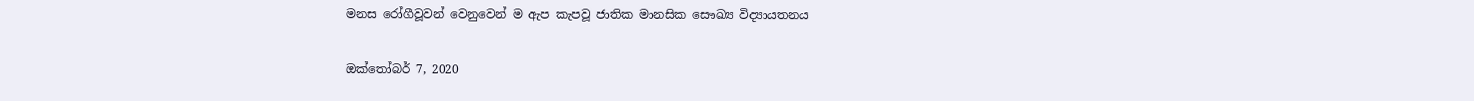මනස රෝගීවූවන් වෙනුවෙන් ම ඇප කැපවූ ජාතික මානසික සෞඛ්‍ය විද්‍යායතනය

ඔක්තෝබර් 7, 2020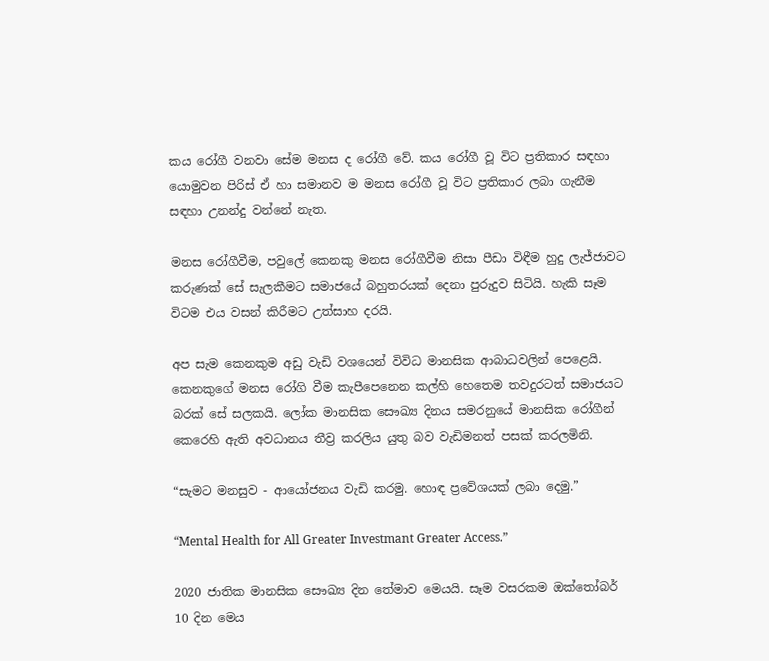කය රෝගී වනවා සේම මනස ද රෝගී වේ. කය රෝගී වූ විට ප්‍රතිකාර සඳහා යොමුවන පිරිස් ඒ හා සමානව ම මනස රෝගී වූ විට ප්‍රතිකාර ලබා ගැනීම සඳහා උනන්දු වන්නේ නැත.

මනස රෝගීවීම, පවුලේ කෙනකු මනස රෝගීවීම නිසා පීඩා විඳීම හුදු ලැජ්ජාවට කරුණක් සේ සැලකීමට සමාජයේ බහුතරයක් දෙනා පුරුදුව සිටියි. හැකි සෑම විටම එය වසන් කිරීමට උත්සාහ දරයි.

අප සැම කෙනකුම අඩු වැඩි වශයෙන් විවිධ මානසික ආබාධවලින් පෙළෙයි. කෙනකුගේ මනස රෝගි වීම කැපීපෙනෙන කල්හි හෙතෙම තවදුරටත් සමාජයට බරක් සේ සලකයි. ලෝක මානසික සෞඛ්‍ය දිනය සමරනුයේ මානසික රෝගීන් කෙරෙහි ඇති අවධානය තීව්‍ර කරලිය යුතු බව වැඩිමනත් පසක් කරලමිනි.

“සැමට මනසුව - ආයෝජනය වැඩි කරමු. හොඳ ප්‍රවේශයක් ලබා දෙමු.”

“Mental Health for All Greater Investmant Greater Access.”

2020 ජාතික මානසික සෞඛ්‍ය දින තේමාව මෙයයි. සෑම වසරකම ඔක්තෝබර් 10 දින මෙය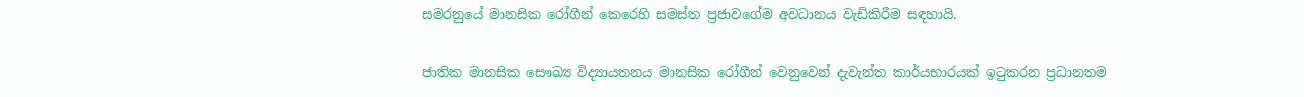සමරනුයේ මානසික රෝගීන් කෙරෙහි සමස්ත ප්‍රජාවගේම අවධානය වැඩිකිරීම සඳහායි.

ජාතික මානසික සෞඛ්‍ය විද්‍යායතනය මානසික රෝගීන් වෙනුවෙන් දැවැන්ත කාර්යභාරයක් ඉටුකරන ප්‍රධානතම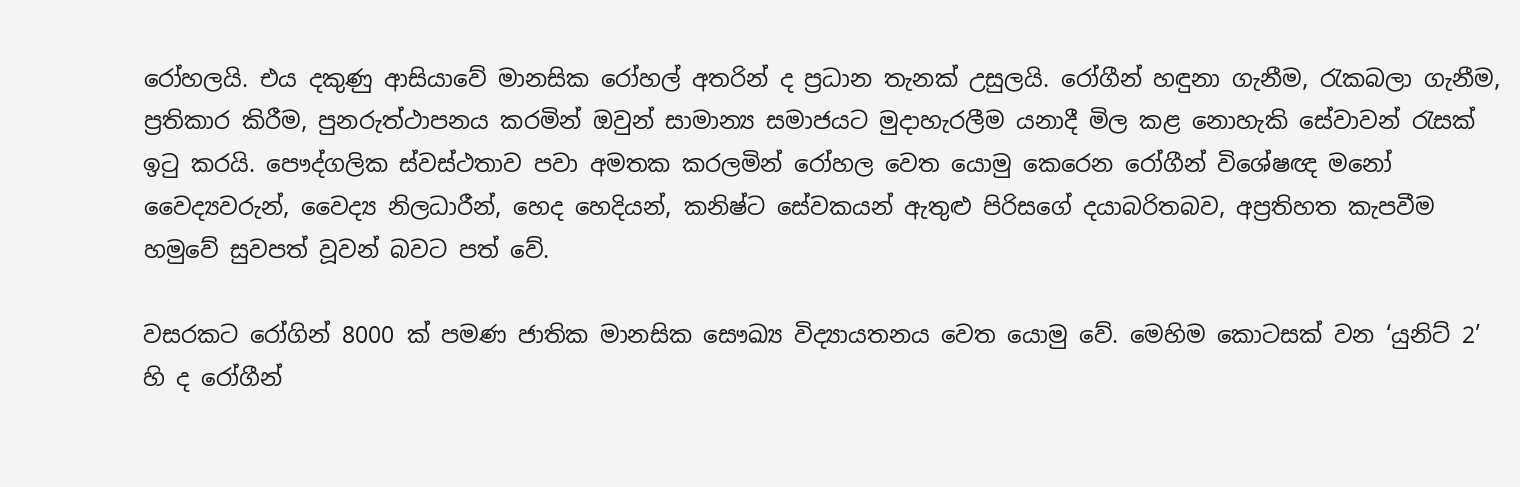රෝහලයි. එය දකුණු ආසියාවේ මානසික රෝහල් අතරින් ද ප්‍රධාන තැනක් උසුලයි. රෝගීන් හඳුනා ගැනීම, රැකබලා ගැනීම, ප්‍රතිකාර කිරීම, පුනරුත්ථාපනය කරමින් ඔවුන් සාමාන්‍ය සමාජයට මුදාහැරලීම යනාදී මිල කළ නොහැකි සේවාවන් රැසක් ඉටු කරයි. පෞද්ගලික ස්වස්ථතාව පවා අමතක කරලමින් රෝහල වෙත යොමු කෙරෙන රෝගීන් විශේෂඥ මනෝ වෛද්‍යවරුන්, වෛද්‍ය නිලධාරීන්, හෙද හෙදියන්, කනිෂ්ට සේවකයන් ඇතුළු පිරිසගේ දයාබරිතබව, අප්‍රතිහත කැපවීම හමුවේ සුවපත් වූවන් බවට පත් වේ.

වසරකට රෝගින් 8000 ක් පමණ ජාතික මානසික සෞඛ්‍ය විද්‍යායතනය වෙත යොමු වේ. මෙහිම කොටසක් වන ‘යුනිට් 2’ හි ද රෝගීන්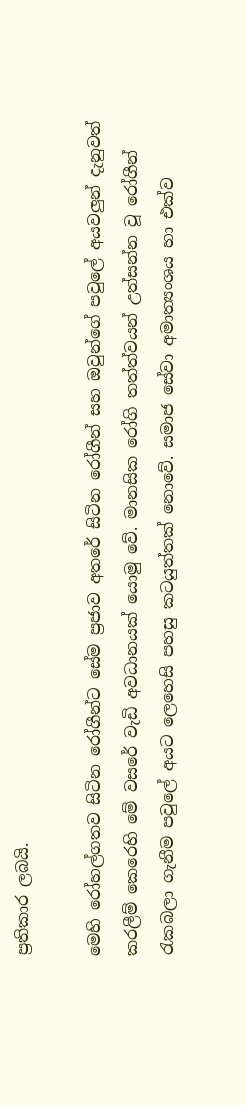ප්‍රතිකාර ලබයි.

මෙහි රෝහල්ගතව සිටින රෝගීන්ට සේම ප්‍රජාව අතරේ සිටින රෝගීන් සහ ඔවුන්ගේ පවුලේ අයවලුන් දැනුවත් කරලීම් කෙරෙහි මේ වසරේ වැඩි අවධානයක් යොමු වේ. මානසික රෝගි තත්ත්වයන් උත්සන්න වූ රෝගීන් රැකබලා ගැනීම පවුලේ අයට ලෙහෙසි පහසු කටයුත්තක් නොවේ. සමාජ සේවා අමාත්‍යංශය හා එක්ව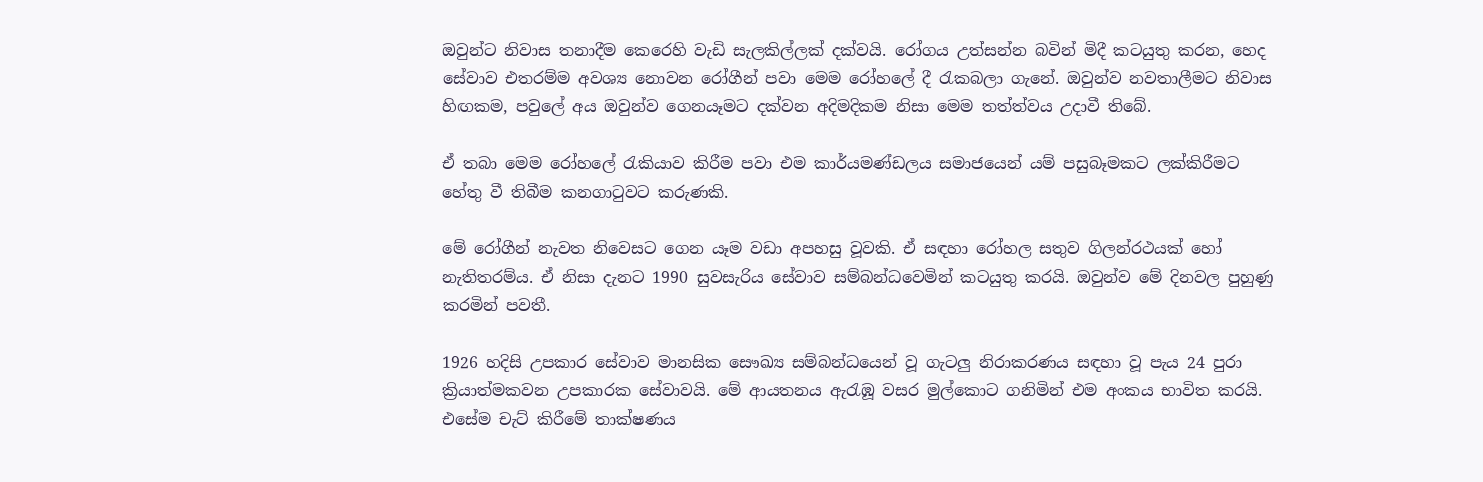ඔවුන්ට නිවාස තනාදීම කෙරෙහි වැඩි සැලකිල්ලක් දක්වයි. රෝගය උත්සන්න බවින් මිදී කටයුතු කරන, හෙද සේවාව එතරම්ම අවශ්‍ය නොවන රෝගීන් පවා මෙම රෝහලේ දී රැකබලා ගැනේ. ඔවුන්ව නවතාලීමට නිවාස හිඟකම, පවුලේ අය ඔවුන්ව ගෙනයෑමට දක්වන අදිමදිකම නිසා මෙම තත්ත්වය උදාවී තිබේ.

ඒ තබා මෙම රෝහලේ රැකියාව කිරීම පවා එම කාර්යමණ්ඩලය සමාජයෙන් යම් පසුබෑමකට ලක්කිරීමට හේතු වී තිබීම කනගාටුවට කරුණකි.

මේ රෝගීන් නැවත නිවෙසට ගෙන යෑම වඩා අපහසු වූවකි. ඒ සඳහා රෝහල සතුව ගිලන්රථයක් හෝ නැතිතරම්ය. ඒ නිසා දැනට 1990 සුවසැරිය සේවාව සම්බන්ධවෙමින් කටයුතු කරයි. ඔවුන්ව මේ දිනවල පුහුණු කරමින් පවතී.

1926 හදිසි උපකාර සේවාව මානසික සෞඛ්‍ය සම්බන්ධයෙන් වූ ගැටලු නිරාකරණය සඳහා වූ පැය 24 පුරා ක්‍රියාත්මකවන උපකාරක සේවාවයි. මේ ආයතනය ඇරැඹූ වසර මුල්කොට ගනිමින් එම අංකය භාවිත කරයි. එසේම චැට් කිරීමේ තාක්ෂණය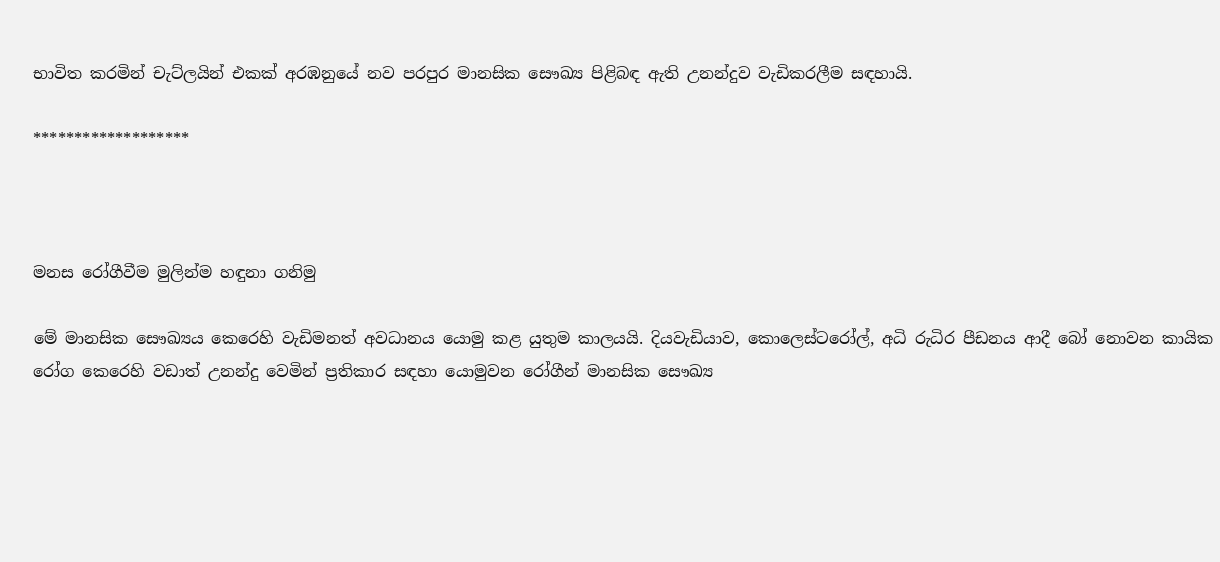භාවිත කරමින් චැට්ලයින් එකක් අරඹනුයේ නව පරපුර මානසික සෞඛ්‍ය පිළිබඳ ඇති උනන්දුව වැඩිකරලීම සඳහායි.

*******************



මනස රෝගීවීම මුලින්ම හඳුනා ගනිමු

මේ මානසික සෞඛ්‍යය කෙරෙහි වැඩිමනත් අවධානය යොමු කළ යුතුම කාලයයි. දියවැඩියාව, කොලෙස්ටරෝල්, අධි රුධිර පීඩනය ආදී බෝ නොවන කායික රෝග කෙරෙහි වඩාත් උනන්දු වෙමින් ප්‍රතිකාර සඳහා යොමුවන රෝගීන් මානසික සෞඛ්‍ය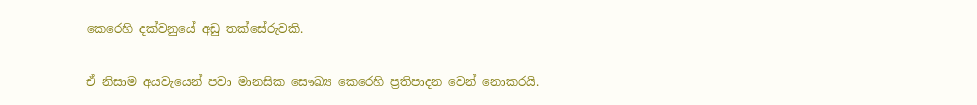කෙරෙහි දක්වනුයේ අඩු තක්සේරුවකි.

ඒ නිසාම අයවැයෙන් පවා මානසික සෞඛ්‍ය කෙරෙහි ප්‍රතිපාදන වෙන් නොකරයි.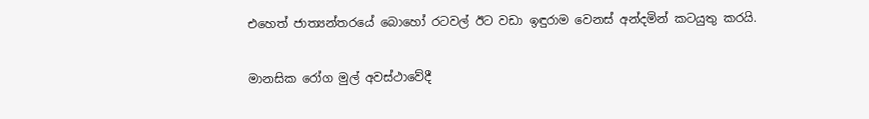එහෙත් ජාත්‍යන්තරයේ බොහෝ රටවල් ඊට වඩා ඉඳුරාම වෙනස් අන්දමින් කටයුතු කරයි.

මානසික රෝග මුල් අවස්ථාවේදී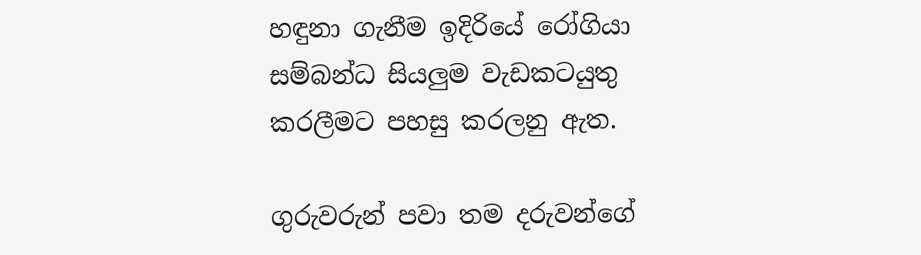හඳුනා ගැනීම ඉදිරියේ රෝගියා සම්බන්ධ සියලුම වැඩකටයුතු කරලීමට පහසු කරලනු ඇත.

ගුරුවරුන් පවා තම දරුවන්ගේ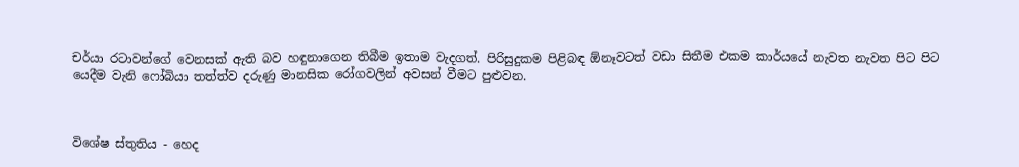චර්යා රටාවන්ගේ වෙනසක් ඇති බව හඳුනාගෙන තිබීම ඉතාම වැදගත්. පිරිසුදුකම පිළිබඳ ඕනෑවටත් වඩා සිතීම එකම කාර්යයේ නැවත නැවත පිට පිට යෙදීම වැනි ෆෝබියා තත්ත්ව දරුණු මානසික රෝගවලින් අවසන් වීමට පුළුවන.



විශේෂ ස්තුතිය - හෙද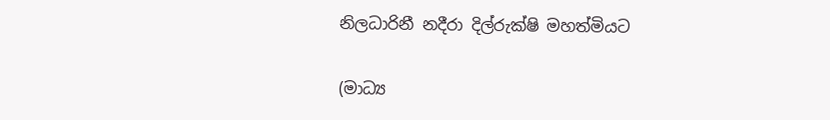නිලධාරිනී නදීරා දිල්රුක්ෂි මහත්මියට

(මාධ්‍ය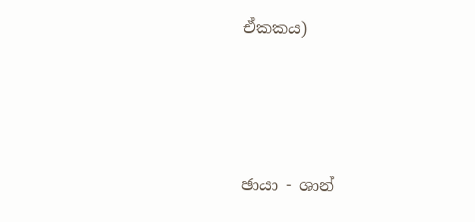ඒකකය)





ඡායා - ශාන්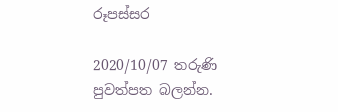රූපස්සර

2020/10/07 තරුණි පුවත්පත බලන්න.